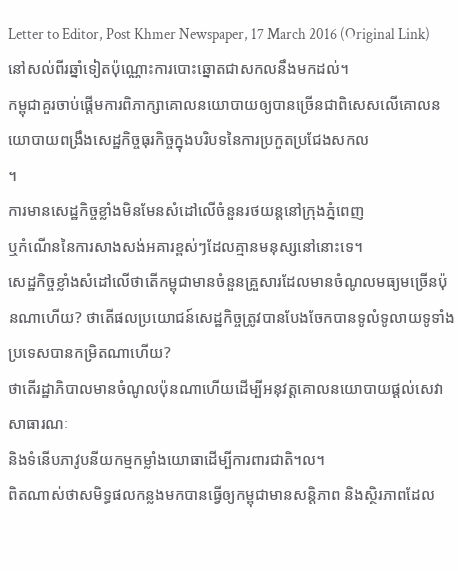Letter to Editor, Post Khmer Newspaper, 17 March 2016 (Original Link)
នៅសល់ពីរឆ្នាំទៀតប៉ុណ្ណោះការបោះឆ្នោតជាសកលនឹងមកដល់។
កម្ពុជាគួរចាប់ផ្តើមការពិភាក្សាគោលនយោបាយឲ្យបានច្រើនជាពិសេសលើគោលនយោបាយពង្រឹងសេដ្ឋកិច្ចធុរកិច្ចក្នុងបរិបទនៃការប្រកួតប្រជែងសកល
។
ការមានសេដ្ឋកិច្ចខ្លាំងមិនមែនសំដៅលើចំនួនរថយន្តនៅក្រុងភ្នំពេញ
ឬកំណើននៃការសាងសង់អគារខ្ពស់ៗដែលគ្មានមនុស្សនៅនោះទេ។
សេដ្ឋកិច្ចខ្លាំងសំដៅលើថាតើកម្ពុជាមានចំនួនគ្រួសារដែលមានចំណូលមធ្យមច្រើនប៉ុនណាហើយ? ថាតើផលប្រយោជន៍សេដ្ឋកិច្ចត្រូវបានបែងចែកបានទូលំទូលាយទូទាំងប្រទេសបានកម្រិតណាហើយ?
ថាតើរដ្ឋាភិបាលមានចំណូលប៉ុនណាហើយដើម្បីអនុវត្តគោលនយោបាយផ្តល់សេវាសាធារណៈ
និងទំនើបភាវូបនីយកម្មកម្លាំងយោធាដើម្បីការពារជាតិ។ល។
ពិតណាស់ថាសមិទ្ធផលកន្លងមកបានធ្វើឲ្យកម្ពុជាមានសន្តិភាព និងស្ថិរភាពដែល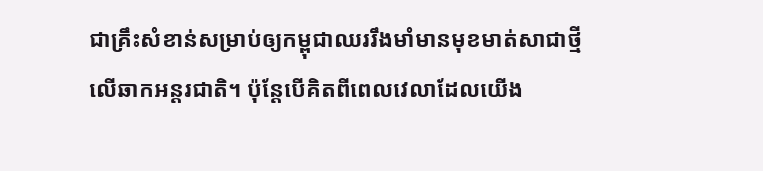ជាគ្រឹះសំខាន់សម្រាប់ឲ្យកម្ពុជាឈររឹងមាំមានមុខមាត់សាជាថ្មីលើឆាកអន្តរជាតិ។ ប៉ុន្តែបើគិតពីពេលវេលាដែលយើង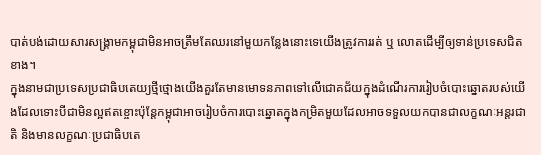បាត់បង់ដោយសារសង្រ្គាមកម្ពុជាមិនអាចត្រឹមតែឈរនៅមួយកន្លែងនោះទេយើងត្រូវការរត់ ឬ លោតដើម្បីឲ្យទាន់ប្រទេសជិតខាង។
ក្នុងនាមជាប្រទេសប្រជាធិបតេយ្យថ្មីថ្មោងយើងគួរតែមានមោទនភាពទៅលើជោគជ័យក្នុងដំណើរការរៀបចំបោះឆ្នោតរបស់យើងដែលទោះបីជាមិនល្អឥតខ្ចោះប៉ុន្តែកម្ពុជាអាចរៀបចំការបោះឆ្នោតក្នុងកម្រិតមួយដែលអាចទទួលយកបានជាលក្ខណៈអន្តរជាតិ និងមានលក្ខណៈប្រជាធិបតេ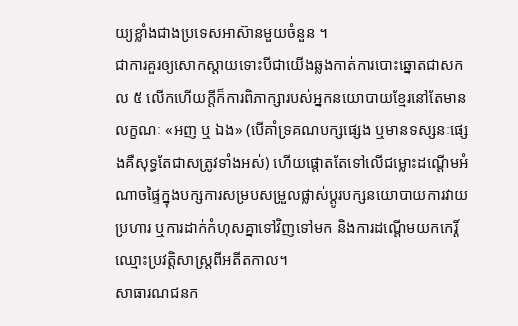យ្យខ្លាំងជាងប្រទេសអាស៊ានមួយចំនួន ។
ជាការគួរឲ្យសោកស្តាយទោះបីជាយើងឆ្លងកាត់ការបោះឆ្នោតជាសកល ៥ លើកហើយក្តីក៏ការពិភាក្សារបស់អ្នកនយោបាយខ្មែរនៅតែមានលក្ខណៈ «អញ ឬ ឯង» (បើគាំទ្រគណបក្សផ្សេង ឬមានទស្សនៈផ្សេងគឺសុទ្ធតែជាសត្រូវទាំងអស់) ហើយផ្តោតតែទៅលើជម្លោះដណ្តើមអំណាចផ្ទៃក្នុងបក្សការសម្របសម្រួលផ្លាស់ប្តូរបក្សនយោបាយការវាយប្រហារ ឬការដាក់កំហុសគ្នាទៅវិញទៅមក និងការដណ្តើមយកកេរ្ដិ៍ឈ្មោះប្រវត្តិសាស្ត្រពីអតីតកាល។
សាធារណជនក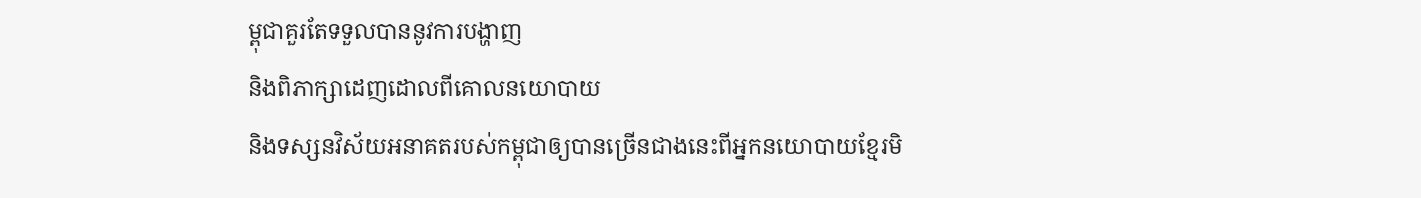ម្ពុជាគួរតែទទួលបាននូវការបង្ហាញ
និងពិភាក្សាដេញដោលពីគោលនយោបាយ
និងទស្សនវិស័យអនាគតរបស់កម្ពុជាឲ្យបានច្រើនជាងនេះពីអ្នកនយោបាយខ្មែរមិ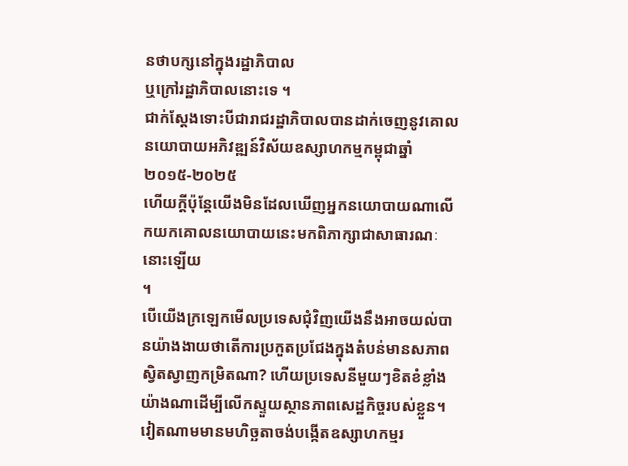នថាបក្សនៅក្នុងរដ្ឋាភិបាល
ឬក្រៅរដ្ឋាភិបាលនោះទេ ។
ជាក់ស្តែងទោះបីជារាជរដ្ឋាភិបាលបានដាក់ចេញនូវគោលនយោបាយអភិវឌ្ឍន៍វិស័យឧស្សាហកម្មកម្ពុជាឆ្នាំ
២០១៥-២០២៥
ហើយក្តីប៉ុន្តែយើងមិនដែលឃើញអ្នកនយោបាយណាលើកយកគោលនយោបាយនេះមកពិភាក្សាជាសាធារណៈនោះឡើយ
។
បើយើងក្រឡេកមើលប្រទេសជុំវិញយើងនឹងអាចយល់បានយ៉ាងងាយថាតើការប្រកួតប្រជែងក្នុងតំបន់មានសភាពស្វិតស្វាញកម្រិតណា? ហើយប្រទេសនីមួយៗខិតខំខ្លាំងយ៉ាងណាដើម្បីលើកស្ទួយស្ថានភាពសេដ្ឋកិច្ចរបស់ខ្លួន។
វៀតណាមមានមហិច្ឆតាចង់បង្កើតឧស្សាហកម្មរ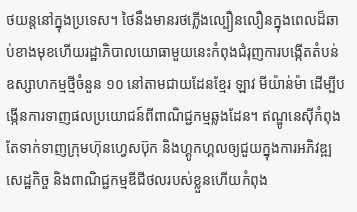ថយន្តនៅក្នុងប្រទេស។ ថៃនឹងមានរថភ្លើងល្បឿនលឿនក្នុងពេលដ៏ឆាប់ខាងមុខហើយរដ្ឋាភិបាលយោធាមួយនេះកំពុងជំរុញការបង្កើតតំបន់ឧស្សាហកម្មថ្មីចំនួន ១០ នៅតាមជាយដែនខ្មែរ ឡាវ មីយ៉ាន់ម៉ា ដើម្បីបង្កើនការទាញផលប្រយោជន៍ពីពាណិជ្ជកម្មឆ្លងដែន។ ឥណ្ឌូនេស៊ីកំពុងតែទាក់ទាញក្រុមហ៊ុនហ្វេសប៊ុក និងហ្គូកហ្គលឲ្យជួយក្នុងការអភិវឌ្ឍសេដ្ឋកិច្ច និងពាណិជ្ជកម្មឌីជីថលរបស់ខ្លួនហើយកំពុង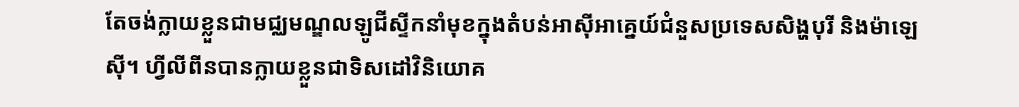តែចង់ក្លាយខ្លួនជាមជ្ឈមណ្ឌលឡូជីស្ទីកនាំមុខក្នុងតំបន់អាស៊ីអាគ្នេយ៍ជំនួសប្រទេសសិង្ហបុរី និងម៉ាឡេស៊ី។ ហ្វីលីពីនបានក្លាយខ្លួនជាទិសដៅវិនិយោគ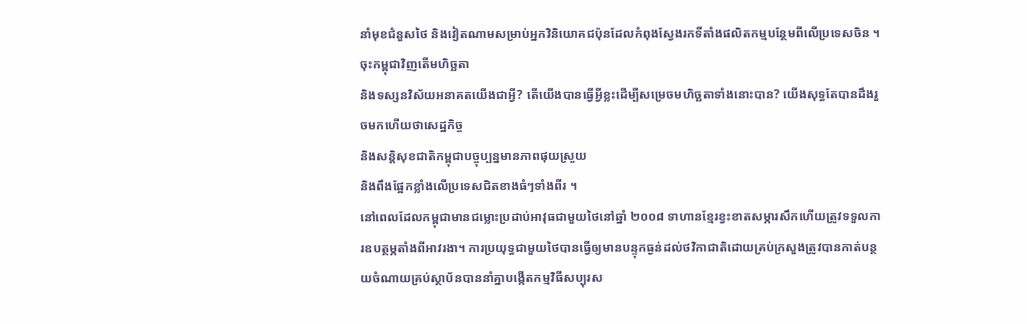នាំមុខជំនួសថៃ និងវៀតណាមសម្រាប់អ្នកវិនិយោគជប៉ុនដែលកំពុងស្វែងរកទីតាំងផលិតកម្មបន្ថែមពីលើប្រទេសចិន ។
ចុះកម្ពុជាវិញតើមហិច្ឆតា
និងទស្សនវិស័យអនាគតយើងជាអ្វី? តើយើងបានធ្វើអ្វីខ្លះដើម្បីសម្រេចមហិច្ឆតាទាំងនោះបាន? យើងសុទ្ធតែបានដឹងរួចមកហើយថាសេដ្ឋកិច្ច
និងសន្តិសុខជាតិកម្ពុជាបច្ចុប្បន្នមានភាពផុយស្រួយ
និងពឹងផ្អែកខ្លាំងលើប្រទេសជិតខាងធំៗទាំងពីរ ។
នៅពេលដែលកម្ពុជាមានជម្លោះប្រដាប់អាវុធជាមួយថៃនៅឆ្នាំ ២០០៨ ទាហានខ្មែរខ្វះខាតសម្ភារសឹកហើយត្រូវទទួលការឧបត្ថម្ភតាំងពីអាវរងា។ ការប្រយុទ្ធជាមួយថៃបានធ្វើឲ្យមានបន្ទុកធ្ងន់ដល់ថវិកាជាតិដោយគ្រប់ក្រសួងត្រូវបានកាត់បន្ថយចំណាយគ្រប់ស្ថាប័នបាននាំគ្នាបង្កើតកម្មវិធីសប្បុរស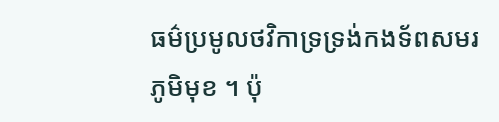ធម៌ប្រមូលថវិកាទ្រទ្រង់កងទ័ពសមរភូមិមុខ ។ ប៉ុ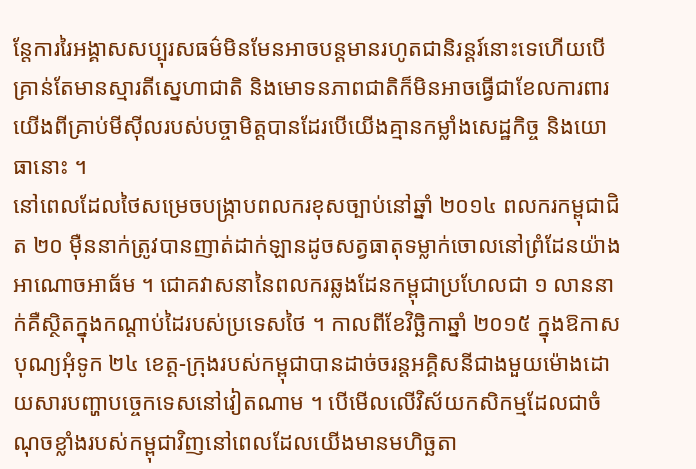ន្តែការរៃអង្គាសសប្បុរសធម៌មិនមែនអាចបន្តមានរហូតជានិរន្តរ៍នោះទេហើយបើគ្រាន់តែមានស្មារតីស្នេហាជាតិ និងមោទនភាពជាតិក៏មិនអាចធ្វើជាខែលការពារយើងពីគ្រាប់មីស៊ីលរបស់បច្ចាមិត្តបានដែរបើយើងគ្មានកម្លាំងសេដ្ឋកិច្ច និងយោធានោះ ។
នៅពេលដែលថៃសម្រេចបង្ក្រាបពលករខុសច្បាប់នៅឆ្នាំ ២០១៤ ពលករកម្ពុជាជិត ២០ ម៉ឺននាក់ត្រូវបានញាត់ដាក់ឡានដូចសត្វធាតុទម្លាក់ចោលនៅព្រំដែនយ៉ាងអាណោចអាធ័ម ។ ជោគវាសនានៃពលករឆ្លងដែនកម្ពុជាប្រហែលជា ១ លាននាក់គឺស្ថិតក្នុងកណ្តាប់ដៃរបស់ប្រទេសថៃ ។ កាលពីខែវិច្ឆិកាឆ្នាំ ២០១៥ ក្នុងឱកាសបុណ្យអុំទូក ២៤ ខេត្ត-ក្រុងរបស់កម្ពុជាបានដាច់ចរន្តអគ្គិសនីជាងមួយម៉ោងដោយសារបញ្ហាបច្ចេកទេសនៅវៀតណាម ។ បើមើលលើវិស័យកសិកម្មដែលជាចំណុចខ្លាំងរបស់កម្ពុជាវិញនៅពេលដែលយើងមានមហិច្ឆតា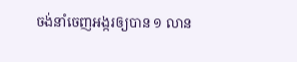ចង់នាំចេញអង្ករឲ្យបាន ១ លាន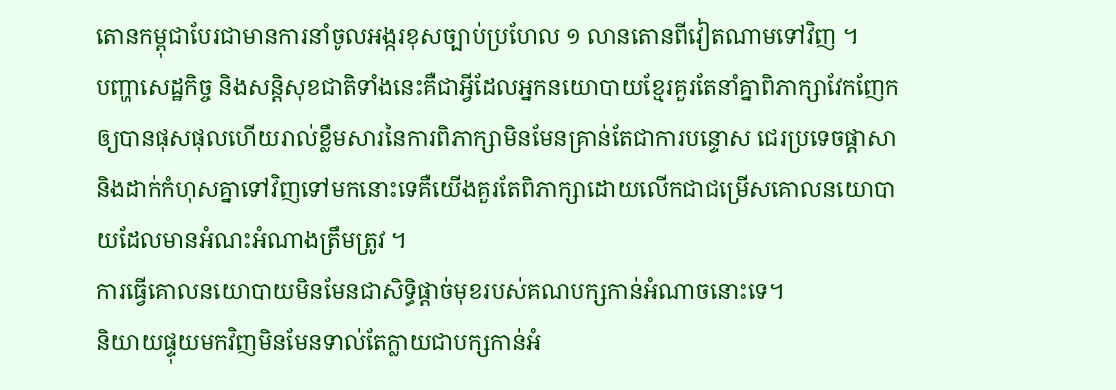តោនកម្ពុជាបែរជាមានការនាំចូលអង្ករខុសច្បាប់ប្រហែល ១ លានតោនពីវៀតណាមទៅវិញ ។
បញ្ហាសេដ្ឋកិច្ច និងសន្តិសុខជាតិទាំងនេះគឺជាអ្វីដែលអ្នកនយោបាយខ្មែរគួរតែនាំគ្នាពិភាក្សាវែកញែកឲ្យបានផុសផុលហើយរាល់ខ្លឹមសារនៃការពិភាក្សាមិនមែនគ្រាន់តែជាការបន្ទោស ជេរប្រទេចផ្តាសា និងដាក់កំហុសគ្នាទៅវិញទៅមកនោះទេគឺយើងគួរតែពិភាក្សាដោយលើកជាជម្រើសគោលនយោបាយដែលមានអំណះអំណាងត្រឹមត្រូវ ។
ការធ្វើគោលនយោបាយមិនមែនជាសិទ្ធិផ្តាច់មុខរបស់គណបក្សកាន់អំណាចនោះទេ។
និយាយផ្ទុយមកវិញមិនមែនទាល់តែក្លាយជាបក្សកាន់អំ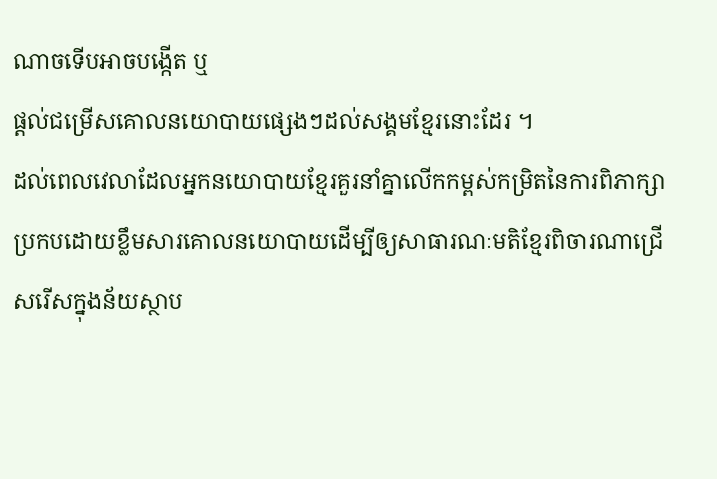ណាចទើបអាចបង្កើត ឬ
ផ្តល់ជម្រើសគោលនយោបាយផ្សេងៗដល់សង្គមខ្មែរនោះដែរ ។
ដល់ពេលវេលាដែលអ្នកនយោបាយខ្មែរគួរនាំគ្នាលើកកម្ពស់កម្រិតនៃការពិភាក្សាប្រកបដោយខ្លឹមសារគោលនយោបាយដើម្បីឲ្យសាធារណៈមតិខ្មែរពិចារណាជ្រើសរើសក្នុងន័យស្ថាប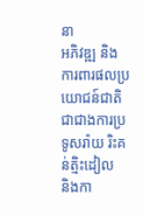នា
អភិវឌ្ឍ និងការពារផលប្រយោជន៍ជាតិជាជាងការប្រទូសរ៉ាយ រិះគន់ត្មិះដៀល
និងកា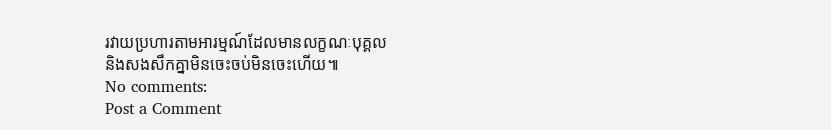រវាយប្រហារតាមអារម្មណ៍ដែលមានលក្ខណៈបុគ្គល
និងសងសឹកគ្នាមិនចេះចប់មិនចេះហើយ៕
No comments:
Post a Comment